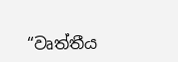“වෘත්තීය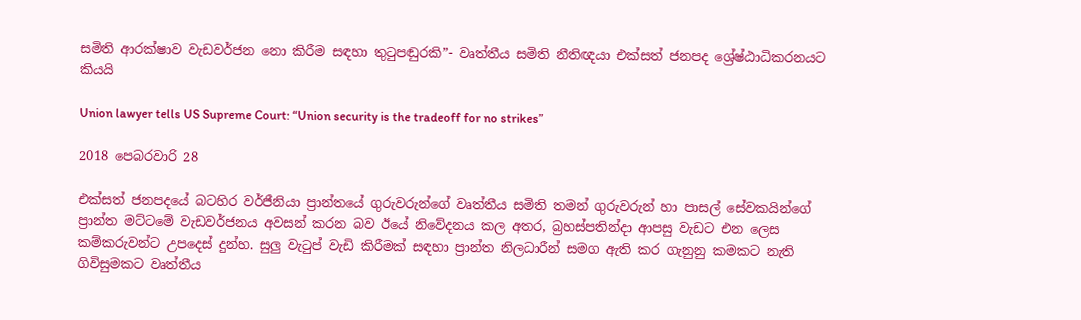සමිති ආරක්ෂාව වැඩවර්ජන නො කිරීම සඳහා තුටුපඬුරකි”- වෘත්තීය සමිති නීතිඥයා එක්සත් ජනපද ශ්‍රේෂ්ඨාධිකරනයට කියයි

Union lawyer tells US Supreme Court: “Union security is the tradeoff for no strikes”

2018 පෙබරවාරි 28

එක්සත් ජනපදයේ බටහිර වර්ජීනියා ප්‍රාන්තයේ ගුරුවරුන්ගේ වෘත්තීය සමිති තමන් ගුරුවරුන් හා පාසල් සේවකයින්ගේ ප්‍රාන්ත මට්ටමේ වැඩවර්ජනය අවසන් කරන බව ඊයේ නිවේදනය කල අතර, බ්‍රහස්පතින්දා ආපසු වැඩට එන ලෙස කම්කරුවන්ට උපදෙස් දුන්හ. සුලු වැටුප් වැඩි කිරීමක් සඳහා ප්‍රාන්ත නිලධාරීන් සමග ඇති කර ගැනුනු කමකට නැති ගිවිසුමකට වෘත්තීය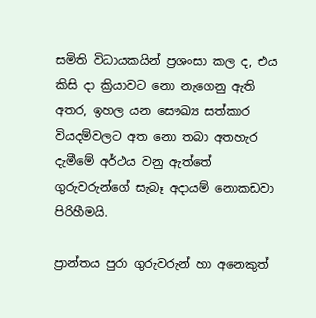සමිති විධායකයින් ප්‍රශංසා කල ද, එය කිසි දා ක්‍රියාවට නො නැගෙනු ඇති අතර, ඉහල යන සෞඛ්‍ය සත්කාර වියදම්වලට අත නො තබා අතහැර දැමීමේ අර්ථය වනු ඇත්තේ ගුරුවරුන්ගේ සැබෑ අදායම් නොකඩවා පිරිහීමයි.

ප්‍රාන්තය පුරා ගුරුවරුන් හා අනෙකුත්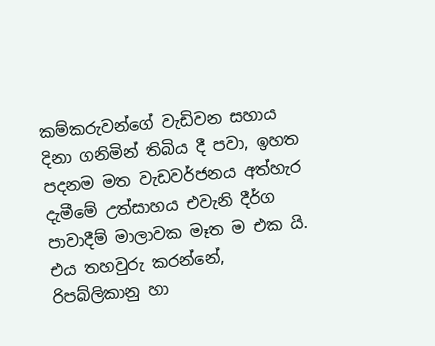කම්කරුවන්ගේ වැඩිවන සහාය දිනා ගනිමින් තිබිය දී පවා, ඉහත පදනම මත වැඩවර්ජනය අත්හැර දැමීමේ උත්සාහය එවැනි දීර්ග පාවාදීම් මාලාවක මෑත ම එක යි. එය තහවුරු කරන්නේ, රිපබ්ලිකානු හා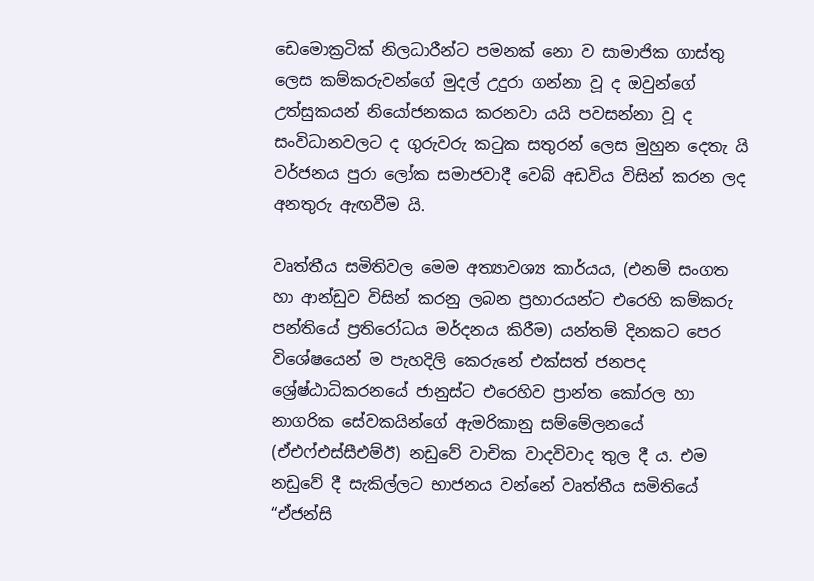ඩෙමොක්‍රටික් නිලධාරීන්ට පමනක් නො ව සාමාජික ගාස්තු ලෙස කම්කරුවන්ගේ මුදල් උදුරා ගන්නා වූ ද ඔවුන්ගේ උත්සුකයන් නියෝජනකය කරනවා යයි පවසන්නා වූ ද සංවිධානවලට ද ගුරුවරු කටුක සතුරන් ලෙස මුහුන දෙතැ යි වර්ජනය පුරා ලෝක සමාජවාදී වෙබ් අඩවිය විසින් කරන ලද අනතුරු ඇඟවීම යි.

වෘත්තීය සමිතිවල මෙම අත්‍යාවශ්‍ය කාර්යය, (එනම් සංගත හා ආන්ඩුව විසින් කරනු ලබන ප්‍රහාරයන්ට එරෙහි කම්කරු පන්තියේ ප්‍රතිරෝධය මර්දනය කිරීම) යන්තම් දිනකට පෙර විශේෂයෙන් ම පැහදිලි කෙරුනේ එක්සත් ජනපද ශ්‍රේෂ්ඨාධිකරනයේ ජානුස්ට එරෙහිව ප්‍රාන්ත කෝරල හා නාගරික සේවකයින්ගේ ඇමරිකානු සම්මේලනයේ (ඒඑෆ්එස්සීඑම්ඊ) නඩුවේ වාචික වාදවිවාද තුල දී ය. එම නඩුවේ දී සැකිල්ලට භාජනය වන්නේ වෘත්තීය සමිතියේ “ඒජන්සි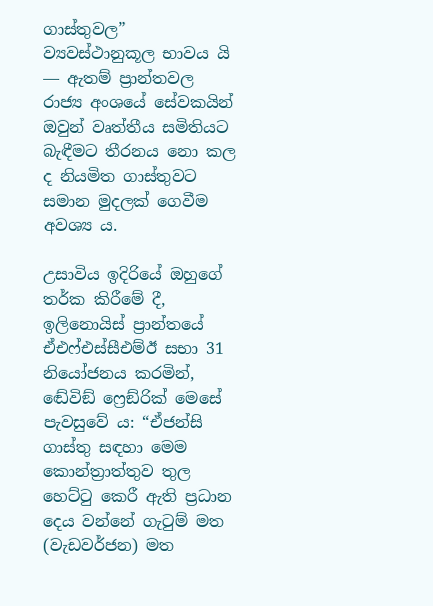ගාස්තුවල” ව්‍යවස්ථානුකූල භාවය යි ― ඇතම් ප්‍රාන්තවල රාජ්‍ය අංශයේ සේවකයින් ඔවුන් වෘත්තීය සමිතියට බැඳීමට තීරනය නො කල ද නියමිත ගාස්තුවට සමාන මුදලක් ගෙවීම අවශ්‍ය ය.

උසාවිය ඉදිරියේ ඔහුගේ තර්ක කිරීමේ දී, ඉලිනොයිස් ප්‍රාන්තයේ ඒඑෆ්එස්සීඑම්ඊ සභා 31 නියෝජනය කරමින්, ඬේවිඞ් ෆ්‍රෙඞ්රික් මෙසේ පැවසුවේ ය: “ඒජන්සි ගාස්තු සඳහා මෙම කොන්ත්‍රාත්තුව තුල හෙට්ටු කෙරී ඇති ප්‍රධාන දෙය වන්නේ ගැටුම් මත (වැඩවර්ජන) මත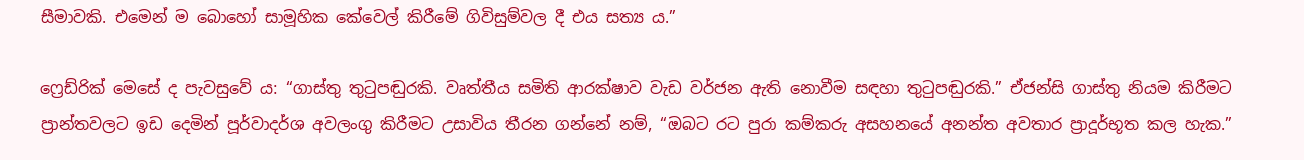සීමාවකි. එමෙන් ම බොහෝ සාමූහික කේවෙල් කිරීමේ ගිවිසුම්වල දී එය සත්‍ය ය.”

ෆ්‍රෙඩ්රික් මෙසේ ද පැවසුවේ ය: “ගාස්තු තුටුපඬුරකි. වෘත්තීය සමිති ආරක්ෂාව වැඩ වර්ජන ඇති නොවීම සඳහා තුටුපඬුරකි.” ඒජන්සි ගාස්තු නියම කිරීමට ප්‍රාන්තවලට ඉඩ දෙමින් පූර්වාදර්ශ අවලංගු කිරීමට උසාවිය තීරන ගන්නේ නම්, “ඔබට රට පුරා කම්කරු අසහනයේ අනන්ත අවතාර ප්‍රාදූර්භූත කල හැක.”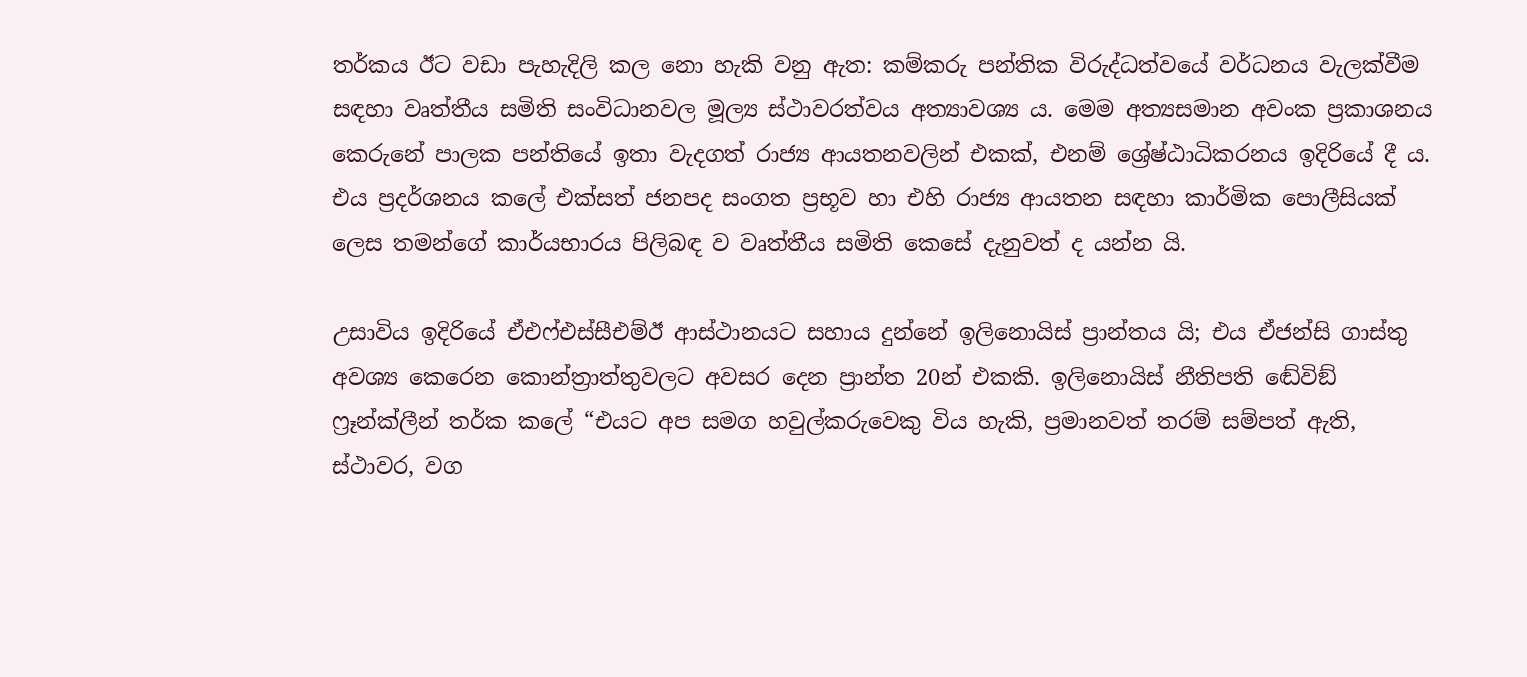තර්කය ඊට වඩා පැහැදිලි කල නො හැකි වනු ඇත: කම්කරු පන්තික විරුද්ධත්වයේ වර්ධනය වැලක්වීම සඳහා වෘත්තීය සමිති සංවිධානවල මූල්‍ය ස්ථාවරත්වය අත්‍යාවශ්‍ය ය. මෙම අත්‍යසමාන අවංක ප්‍රකාශනය කෙරුනේ පාලක පන්තියේ ඉතා වැදගත් රාජ්‍ය ආයතනවලින් එකක්, එනම් ශ්‍රේෂ්ඨාධිකරනය ඉදිරියේ දී ය. එය ප්‍රදර්ශනය කලේ එක්සත් ජනපද සංගත ප්‍රභූව හා එහි රාජ්‍ය ආයතන සඳහා කාර්මික පොලීසියක් ලෙස තමන්ගේ කාර්යභාරය පිලිබඳ ව වෘත්තීය සමිති කෙසේ දැනුවත් ද යන්න යි.

උසාවිය ඉදිරියේ ඒඑෆ්එස්සීඑම්ඊ ආස්ථානයට සහාය දුන්නේ ඉලිනොයිස් ප්‍රාන්තය යි; එය ඒජන්සි ගාස්තු අවශ්‍ය කෙරෙන කොන්ත්‍රාත්තුවලට අවසර දෙන ප්‍රාන්ත 20න් එකකි. ඉලිනොයිස් නීතිපති ඬේවිඞ් ෆ්‍රෑන්ක්ලීන් තර්ක කලේ “එයට අප සමග හවුල්කරුවෙකු විය හැකි, ප්‍රමානවත් තරම් සම්පත් ඇති, ස්ථාවර, වග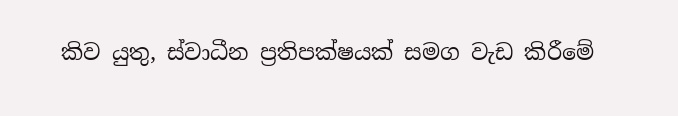කිව යුතු, ස්වාධීන ප්‍රතිපක්ෂයක් සමග වැඩ කිරීමේ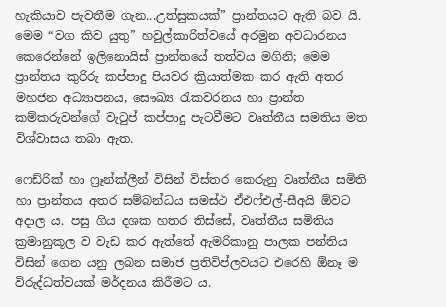හැකියාව පැවතීම ගැන...උත්සුකයක්” ප්‍රාන්තයට ඇති බව යි. මෙම “වග කිව යුතු” හවුල්කාරිත්වයේ අරමුන අවධාරනය කෙරෙන්නේ ඉලිනොයිස් ප්‍රාන්තයේ තත්වය මගිනි; මෙම ප්‍රාන්තය කුරිරු කප්පාදු පියවර ක්‍රියාත්මක කර ඇති අතර මහජන අධ්‍යාපනය, සෞඛ්‍ය රැකවරනය හා ප්‍රාන්ත කම්කරුවන්ගේ වැටුප් කප්පාදු පැටවීමට වෘත්තීය සමතිය මත විශ්වාසය තබා ඇත.

ෆෙඩ්රික් හා ෆ්‍රෑන්ක්ලීන් විසින් විස්තර කෙරුනු වෘත්තීය සමිති හා ප්‍රාන්තය අතර සම්බන්ධය සමස්ථ ඒඑෆ්එල්-සීඅයි ඕවට අදාල ය. පසු ගිය දශක හතර තිස්සේ, වෘත්තීය සමිතිය ක්‍රමානුකූල ව වැඩ කර ඇත්තේ ඇමරිකානු පාලක පන්තිය විසින් ගෙන යනු ලබන සමාජ ප්‍රතිවිප්ලවයට එරෙහි ඕනෑ ම විරුද්ධත්වයක් මර්දනය කිරීමට ය.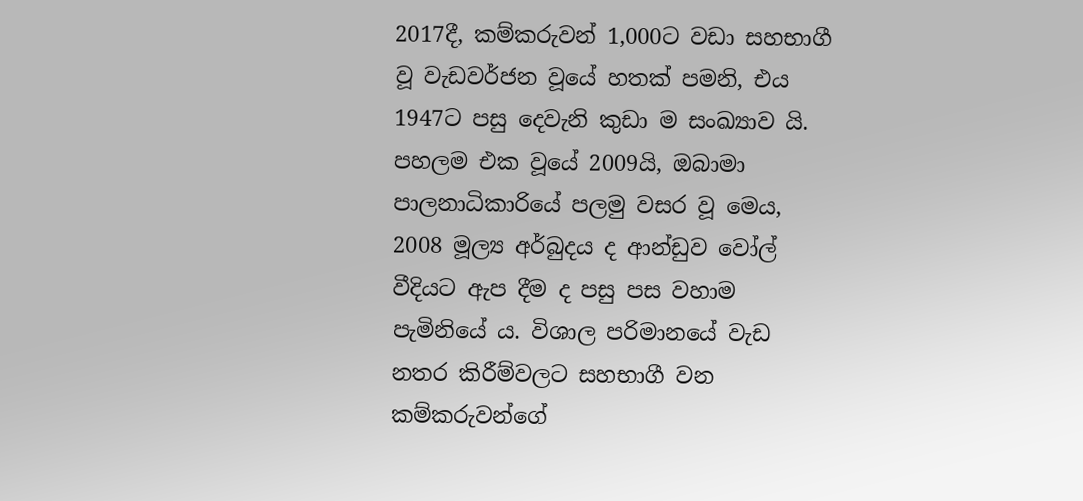2017දී, කම්කරුවන් 1,000ට වඩා සහභාගී වූ වැඩවර්ජන වූයේ හතක් පමනි, එය 1947ට පසු දෙවැනි කුඩා ම සංඛ්‍යාව යි. පහලම එක වූයේ 2009යි, ඔබාමා පාලනාධිකාරියේ පලමු වසර වූ මෙය, 2008 මූල්‍ය අර්බුදය ද ආන්ඩුව වෝල් වීදියට ඇප දීම ද පසු පස වහාම පැමිනියේ ය. විශාල පරිමානයේ වැඩ නතර කිරීම්වලට සහභාගී වන කම්කරුවන්ගේ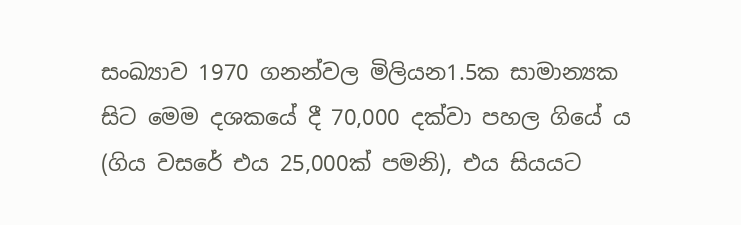සංඛ්‍යාව 1970 ගනන්වල මිලියන1.5ක සාමාන්‍යක සිට මෙම දශකයේ දී 70,000 දක්වා පහල ගියේ ය (ගිය වසරේ එය 25,000ක් පමනි), එය සියයට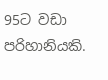95ට වඩා පරිහානියකි.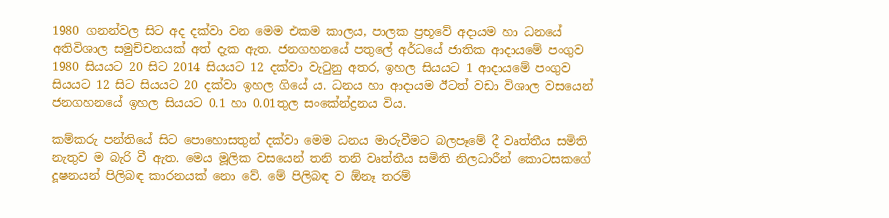1980 ගනන්වල සිට අද දක්වා වන මෙම එකම කාලය, පාලක ප්‍රභූවේ අදායම හා ධනයේ අතිවිශාල සමුච්චනයක් අත් දැක ඇත. ජනගහනයේ පතුලේ අර්ධයේ ජාතික ආදායමේ පංගුව 1980 සියයට 20 සිට 2014 සියයට 12 දක්වා වැටුනු අතර, ඉහල සියයට 1 ආදායමේ පංගුව සියයට 12 සිට සියයට 20 දක්වා ඉහල ගියේ ය. ධනය හා ආදායම ඊටත් වඩා විශාල වසයෙන් ජනගහනයේ ඉහල සියයට 0.1 හා 0.01තුල සංකේන්ද්‍රනය විය.

කම්කරු පන්තියේ සිට පොහොසතුන් දක්වා මෙම ධනය මාරුවීමට බලපෑමේ දී වෘත්තීය සමිති නැතුව ම බැරි වී ඇත. මෙය මූලික වසයෙන් තනි තනි වෘත්තීය සමිති නිලධාරීන් කොටසකගේ දූෂනයන් පිලිබඳ කාරනයක් නො වේ. මේ පිලිබඳ ව ඕනෑ තරම්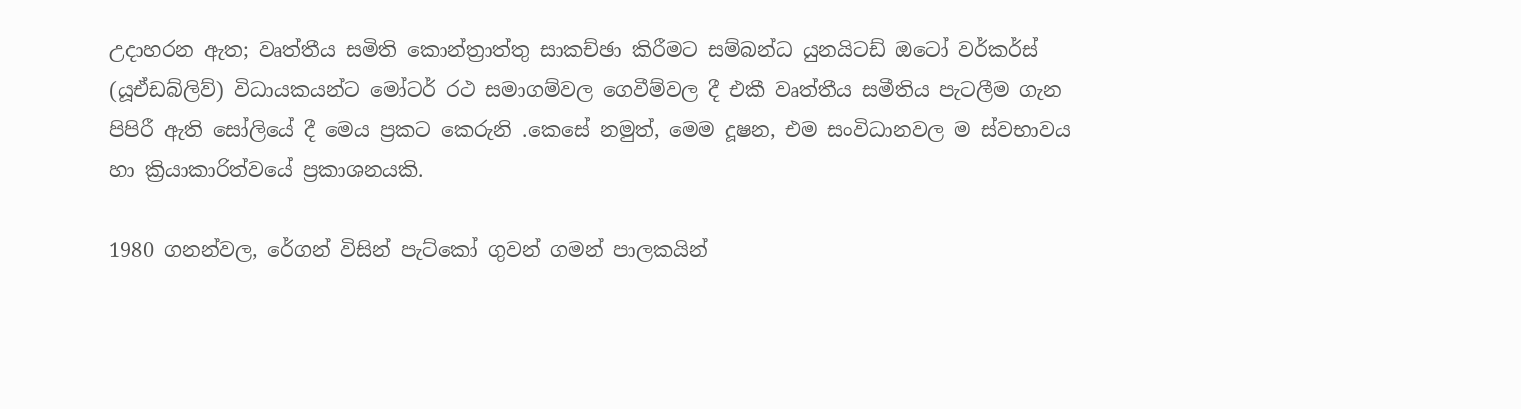උදාහරන ඇත; වෘත්තීය සමිති කොන්ත්‍රාත්තු සාකච්ඡා කිරීමට සම්බන්ධ යුනයිටඩ් ඔටෝ වර්කර්ස් (යූඒඩබ්ලිව්) විධායකයන්ට මෝටර් රථ සමාගම්වල ගෙවීම්වල දී එකී වෘත්තීය සමීතිය පැටලීම ගැන පිපිරී ඇති සෝලියේ දී මෙය ප්‍රකට කෙරුනි .කෙසේ නමුත්, මෙම දූෂන, එම සංවිධානවල ම ස්වභාවය හා ක්‍රියාකාරිත්වයේ ප්‍රකාශනයකි.

1980 ගනන්වල, රේගන් විසින් පැට්කෝ ගුවන් ගමන් පාලකයින්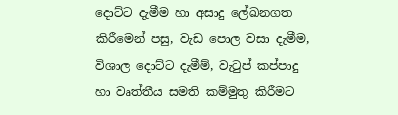දොට්ට දැමීම හා අසාදු ලේඛනගත කිරීමෙන් පසු, වැඩ පොල වසා දැමීම, විශාල දොට්ට දැමීම්, වැටුප් කප්පාදු හා වෘත්තීය සමති කම්මුතු කිරීමට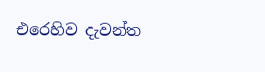එරෙහිව දැවන්ත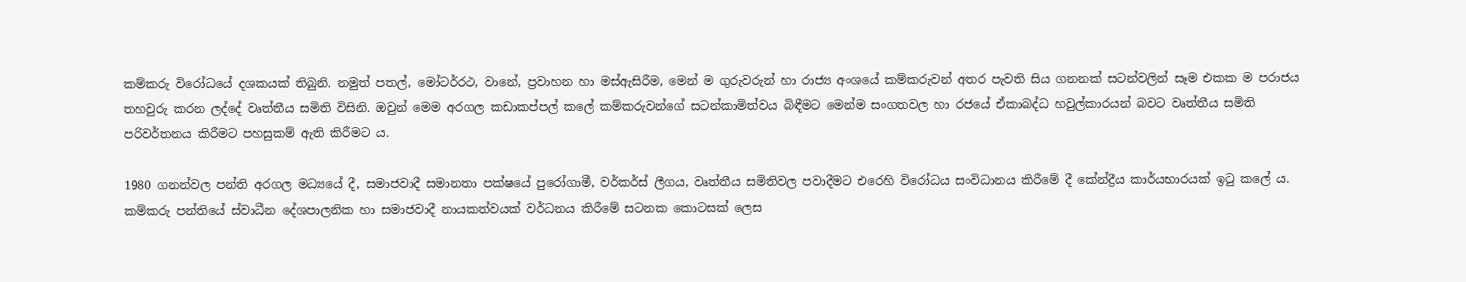කම්කරු විරෝධයේ දශකයක් තිබුනි. නමුත් පතල්, මෝටර්රථ, වානේ, ප්‍රවාහන හා මස්ඇසිරීම, මෙන් ම ගුරුවරුන් හා රාජ්‍ය අංශයේ කම්කරුවන් අතර පැවති සිය ගනනක් සටන්වලින් සෑම එකක ම පරාජය තහවුරු කරන ලද්දේ වෘත්තීය සමිති විසිනි. ඔවුන් මෙම අරගල කඩාකප්පල් කලේ කම්කරුවන්ගේ සටන්කාමිත්වය බිඳීමට මෙන්ම සංගතවල හා රජයේ ඒකාබද්ධ හවුල්කාරයන් බවට වෘත්තීය සමිති පරිවර්තනය කිරීමට පහසුකම් ඇති කිරීමට ය.

1980 ගනන්වල පන්ති අරගල මධ්‍යයේ දී, සමාජවාදී සමානතා පක්ෂයේ පුරෝගාමී, වර්කර්ස් ලීගය, වෘත්තීය සමිතිවල පවාදීමට එරෙහි විරෝධය සංවිධානය කිරීමේ දී කේන්ද්‍රීය කාර්යභාරයක් ඉටු කලේ ය. කම්කරු පන්තියේ ස්වාධීන දේශපාලනික හා සමාජවාදී නායකත්වයක් වර්ධනය කිරීමේ සටනක කොටසක් ලෙස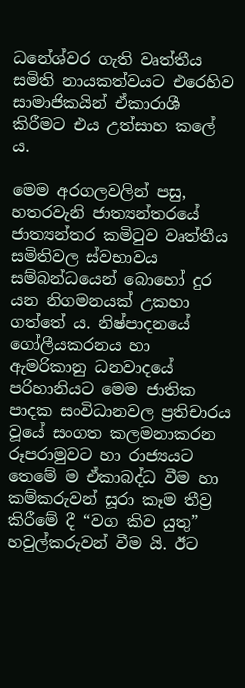ධනේශ්වර ගැති වෘත්තීය සමිති නායකත්වයට එරෙහිව සාමාජිකයින් ඒකාරාශී කිරීමට එය උත්සාහ කලේ ය.

මෙම අරගලවලින් පසු, හතරවැනි ජාත්‍යන්තරයේ ජාත්‍යන්තර කමිටුව වෘත්තීය සමිතිවල ස්වභාවය සම්බන්ධයෙන් බොහෝ දුර යන නිගමනයක් උකහා ගත්තේ ය. නිෂ්පාදනයේ ගෝලීයකරනය හා ඇමරිකානු ධනවාදයේ පරිහානියට මෙම ජාතික පාදක සංවිධානවල ප්‍රතිචාරය වූයේ සංගත කලමනාකරන රූපරාමුවට හා රාජ්‍යයට තෙමේ ම ඒකාබද්ධ වීම හා කම්කරුවන් සූරා කෑම තීව්‍ර කිරීමේ දී “වග කිව යුතු” හවුල්කරුවන් වීම යි. ඊට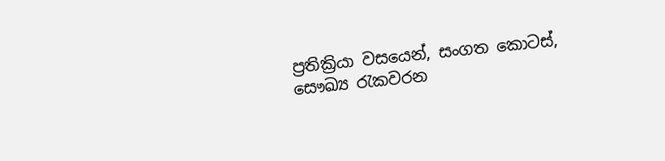ප්‍රතික්‍රියා වසයෙන්, සංගත කොටස්, සෞඛ්‍ය රැකවරන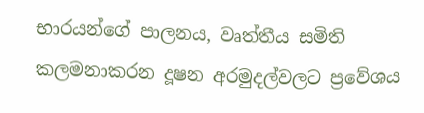භාරයන්ගේ පාලනය, වෘත්තීය සමිති කලමනාකරන දූෂන අරමුදල්වලට ප්‍රවේශය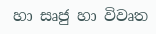හා සෘජු හා විවෘත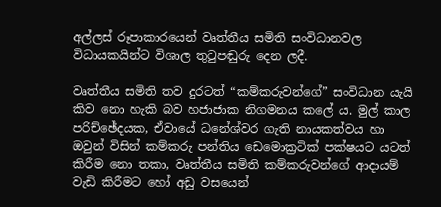අල්ලස් රූපාකාරයෙන් වෘත්තීය සමිති සංවිධානවල විධායකයින්ට විශාල තුටුපඬුරු දෙන ලදී.

වෘත්තීය සමිති තව දුරටත් “කම්කරුවන්ගේ” සංවිධාන යැයි කිව නො හැකි බව හජාජාක නිගමනය කලේ ය. මුල් කාල පරිච්ඡේදයක, ඒවායේ ධනේශ්වර ගැති නායකත්වය හා ඔවුන් විසින් කම්කරු පන්තිය ඩෙමොක්‍රටික් පක්ෂයට යටත් කිරීම නො තකා, වෘත්තීය සමිති කම්කරුවන්ගේ ආදායම් වැඩි කිරීමට හෝ අඩු වසයෙන්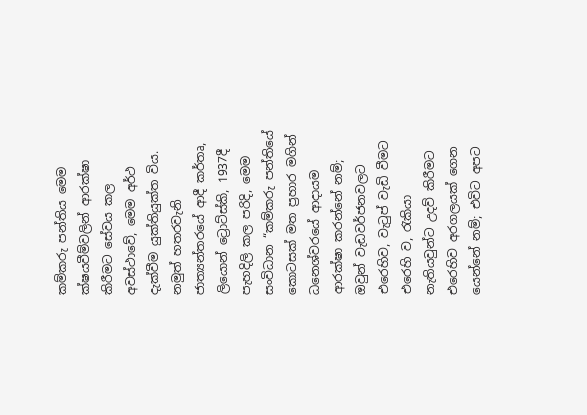කම්කරු පන්තිය මෙම ක්ෂයවීම්වලින් ආරක්ෂා කිරීමට සේවය කල අවස්ථාවේ, මෙම අර්ථ දැක්වීම යුක්තියුක්ත විය. නමුත් හතරවැනි ජාත්‍යන්තරයේ ආදී කර්තෘ, ලියොන් ට්‍රොට්ස්කි, 1937දී පැහදිලි කල පරිදි, මෙම සංවිධාන “කම්කරු පන්තියේ කොටසක් මත ප්‍රහාර මගින් ධනෙශ්වරයේ ආදායම ආරක්ෂා කරන්නේ නම්; ඔවුන් වැඩවර්ජනවලට එරෙහිව, වැටුප් වැඩි වීමට එරෙහි ව, රැකියා නැතියවුන්ට උදව් කිරීමට එරෙහිව අරගලයක් ගෙන යෙන්නේ නම්; එවිට අපට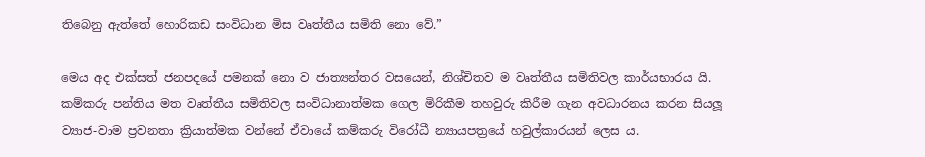තිබෙනු ඇත්තේ හොරිකඩ සංවිධාන මිස වෘත්තීය සමිති නො වේ.”

මෙය අද එක්සත් ජනපදයේ පමනක් නො ව ජාත්‍යන්තර වසයෙන්, නිශ්චිතව ම වෘත්තීය සමිතිවල කාර්යභාරය යි. කම්කරු පන්තිය මත වෘත්තීය සමිතිවල සංවිධානාත්මක ගෙල මිරිකීම තහවුරු කිරීම ගැන අවධාරනය කරන සියලූ ව්‍යාජ-වාම ප්‍රවනතා ක්‍රියාත්මක වන්නේ ඒවායේ කම්කරු විරෝධී න්‍යායපත්‍රයේ හවුල්කාරයන් ලෙස ය.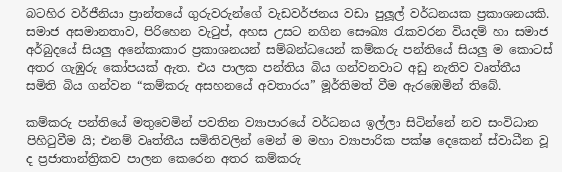බටහිර වර්ජීනියා ප්‍රාන්තයේ ගුරුවරුන්ගේ වැඩවර්ජනය වඩා පුලූල් වර්ධනයක ප්‍රකාශනයකි. සමාජ අසමානතාව, පිරිහෙන වැටුප්, අහස උසට නගින සෞඛ්‍ය රැකවරන වියදම් හා සමාජ අර්බුදයේ සියලු අනේකාකාර ප්‍රකාශනයන් සම්බන්ධයෙන් කම්කරු පන්තියේ සියලු ම කොටස් අතර ගැඹුරු කෝපයක් ඇත. එය පාලක පන්තිය බිය ගන්වනවාට අඩු නැතිව වෘත්තීය සමිති බිය ගන්වන “කම්කරු අසහනයේ අවතාරය” මූර්තිමත් වීම ඇරඹෙමින් තිබේ.

කම්කරු පන්තියේ මතුවෙමින් පවතින ව්‍යාපාරයේ වර්ධනය ඉල්ලා සිටින්නේ නව සංවිධාන පිහිටුවීම යි; එනම් වෘත්තීය සමිතිවලින් මෙන් ම මහා ව්‍යාපාරික පක්ෂ දෙකෙන් ස්වාධීන වූ ද ප්‍රජාතාන්ත්‍රිකව පාලන කෙරෙන අතර කම්කරු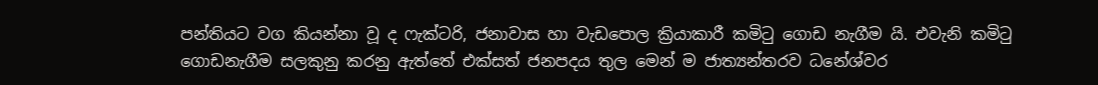පන්තියට වග කියන්නා වූ ද ෆැක්ටරි, ජනාවාස හා වැඩපොල ක්‍රියාකාරී කමිටු ගොඩ නැගීම යි. එවැනි කමිටු ගොඩනැගීම සලකුනු කරනු ඇත්තේ එක්සත් ජනපදය තුල මෙන් ම ජාත්‍යන්තරව ධනේශ්වර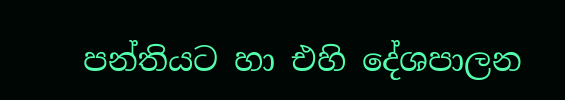පන්තියට හා එහි දේශපාලන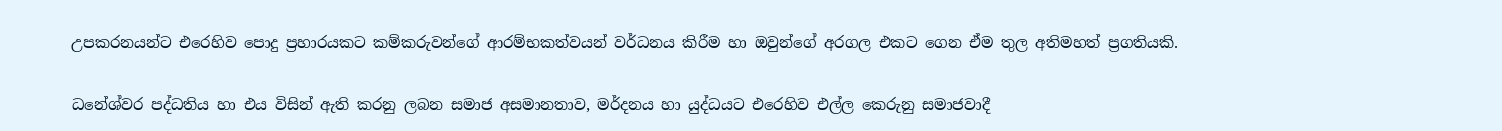උපකරනයන්ට එරෙහිව පොදු ප්‍රහාරයකට කම්කරුවන්ගේ ආරම්භකත්වයන් වර්ධනය කිරීම හා ඔවුන්ගේ අරගල එකට ගෙන ඒම තුල අතිමහත් ප්‍රගතියකි.

ධනේශ්වර පද්ධතිය හා එය විසින් ඇති කරනු ලබන සමාජ අසමානතාව, මර්දනය හා යුද්ධයට එරෙහිව එල්ල කෙරුනු සමාජවාදී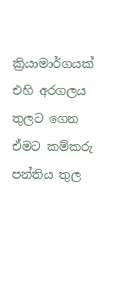ක්‍රියාමාර්ගයක් එහි අරගලය තුලට ගෙන ඒමට කම්කරු පන්තිය තුල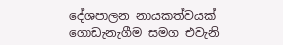දේශපාලන නායකත්වයක් ගොඩැනැගීම සමග එවැනි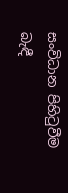සංවිධාන පිහිටුවීම බැඳී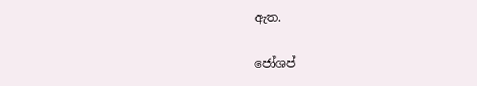ඇත.

ජෝශප්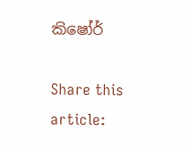කිෂෝර්

Share this article: